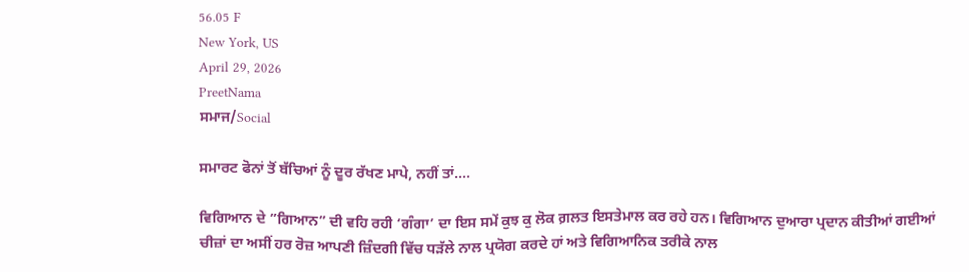56.05 F
New York, US
April 29, 2026
PreetNama
ਸਮਾਜ/Social

ਸਮਾਰਟ ਫੋਨਾਂ ਤੋਂ ਬੱਚਿਆਂ ਨੂੰ ਦੂਰ ਰੱਖਣ ਮਾਪੇ, ਨਹੀਂ ਤਾਂ….

ਵਿਗਿਆਨ ਦੇ ”ਗਿਆਨ” ਦੀ ਵਹਿ ਰਹੀ ‘ਗੰਗਾ’ ਦਾ ਇਸ ਸਮੇਂ ਕੁਝ ਕੁ ਲੋਕ ਗ਼ਲਤ ਇਸਤੇਮਾਲ ਕਰ ਰਹੇ ਹਨ। ਵਿਗਿਆਨ ਦੁਆਰਾ ਪ੍ਰਦਾਨ ਕੀਤੀਆਂ ਗਈਆਂ ਚੀਜ਼ਾਂ ਦਾ ਅਸੀਂ ਹਰ ਰੋਜ਼ ਆਪਣੀ ਜ਼ਿੰਦਗੀ ਵਿੱਚ ਧੜੱਲੇ ਨਾਲ ਪ੍ਰਯੋਗ ਕਰਦੇ ਹਾਂ ਅਤੇ ਵਿਗਿਆਨਿਕ ਤਰੀਕੇ ਨਾਲ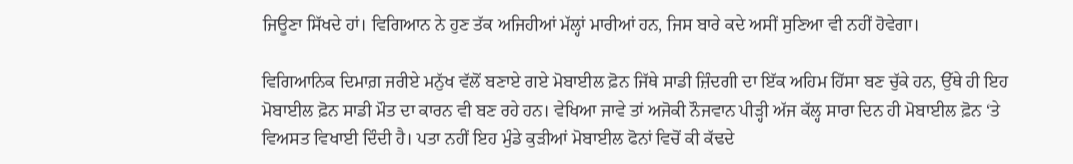ਜਿਊਣਾ ਸਿੱਖਦੇ ਹਾਂ। ਵਿਗਿਆਨ ਨੇ ਹੁਣ ਤੱਕ ਅਜਿਹੀਆਂ ਮੱਲ੍ਹਾਂ ਮਾਰੀਆਂ ਹਨ, ਜਿਸ ਬਾਰੇ ਕਦੇ ਅਸੀਂ ਸੁਣਿਆ ਵੀ ਨਹੀਂ ਹੋਵੇਗਾ।

ਵਿਗਿਆਨਿਕ ਦਿਮਾਗ਼ ਜਰੀਏ ਮਨੁੱਖ ਵੱਲੋਂ ਬਣਾਏ ਗਏ ਮੋਬਾਈਲ ਫ਼ੋਨ ਜਿੱਥੇ ਸਾਡੀ ਜ਼ਿੰਦਗੀ ਦਾ ਇੱਕ ਅਹਿਮ ਹਿੱਸਾ ਬਣ ਚੁੱਕੇ ਹਨ, ਉੱਥੇ ਹੀ ਇਹ ਮੋਬਾਈਲ ਫ਼ੋਨ ਸਾਡੀ ਮੌਤ ਦਾ ਕਾਰਨ ਵੀ ਬਣ ਰਹੇ ਹਨ। ਵੇਖਿਆ ਜਾਵੇ ਤਾਂ ਅਜੋਕੀ ਨੌਜਵਾਨ ਪੀੜ੍ਹੀ ਅੱਜ ਕੱਲ੍ਹ ਸਾਰਾ ਦਿਨ ਹੀ ਮੋਬਾਈਲ ਫ਼ੋਨ ‘ਤੇ ਵਿਅਸਤ ਵਿਖਾਈ ਦਿੰਦੀ ਹੈ। ਪਤਾ ਨਹੀਂ ਇਹ ਮੁੰਡੇ ਕੁੜੀਆਂ ਮੋਬਾਈਲ ਫੋਨਾਂ ਵਿਚੋਂ ਕੀ ਕੱਢਦੇ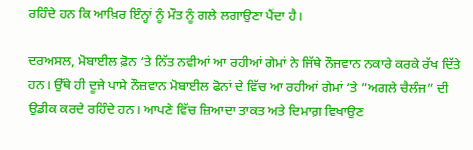ਰਹਿੰਦੇ ਹਨ ਕਿ ਆਖ਼ਿਰ ਇੰਨ੍ਹਾਂ ਨੂੰ ਮੌਤ ਨੂੰ ਗਲੇ ਲਗਾਉਣਾ ਪੈਂਦਾ ਹੈ।

ਦਰਅਸਲ, ਮੋਬਾਈਲ ਫ਼ੋਨ ‘ਤੇ ਨਿੱਤ ਨਵੀਆਂ ਆ ਰਹੀਆਂ ਗੇਮਾਂ ਨੇ ਜਿੱਥੇ ਨੌਜਵਾਨ ਨਕਾਰੇ ਕਰਕੇ ਰੱਖ ਦਿੱਤੇ ਹਨ। ਉੱਥੇ ਹੀ ਦੂਜੇ ਪਾਸੇ ਨੌਜ਼ਵਾਨ ਮੋਬਾਈਲ ਫੋਨਾਂ ਦੇ ਵਿੱਚ ਆ ਰਹੀਆਂ ਗੇਮਾਂ ‘ਤੇ ”ਅਗਲੇ ਚੈਲੰਜ” ਦੀ ਉਡੀਕ ਕਰਦੇ ਰਹਿੰਦੇ ਹਨ। ਆਪਣੇ ਵਿੱਚ ਜ਼ਿਆਦਾ ਤਾਕਤ ਅਤੇ ਦਿਮਾਗ਼ ਵਿਖਾਉਣ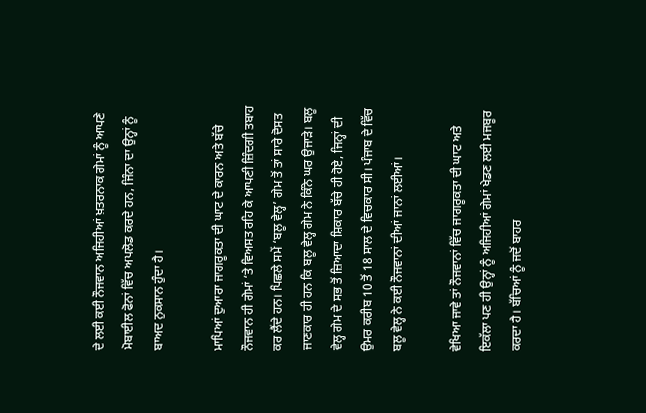ਦੇ ਲਈ ਕਈ ਨੌਜਵਾਨ ਅਜਿਹੀਆਂ ਖ਼ਤਰਨਾਕ ਗੇਮਾਂ ਨੂੰ ਆਪਣੇ ਮੋਬਾਈਲ ਫੋਨਾਂ ਵਿੱਚ ਅਪਲੋਡ ਕਰਦੇ ਹਨ, ਜਿੰਨਾ ਦਾ ਉਨ੍ਹਾਂ ਨੂੰ ਬਾਅਦ ਨੁਕਸਾਨ ਹੁੰਦਾ ਹੈ।

ਮਾਪਿਆਂ ਦੁਆਰਾ ਜਾਗਰੂਕਤਾ ਦੀ ਘਾਟ ਦੇ ਕਾਰਨ ਅਤੇ ਬੱਚੇ ਨੌਜਵਾਨ ਹੀ ਗੇਮਾਂ ‘ਤੇ ਵਿਅਸਤ ਰਹਿ ਕੇ ਆਪਣੀ ਜ਼ਿੰਦਗੀ ਤਬਾਹ ਕਰ ਲੈਂਦੇ ਹਨ। ਪਿਛਲੇ ਸਮੇਂ ‘ਬਲੂ ਵੇਲ੍ਹ’ ਗੇਮ ਤੋਂ ਤਾਂ ਸਾਰੇ ਦੋਸਤ ਜਾਣਕਾਰ ਹੀ ਹਨ ਕਿ ਬਲੂ ਵੇਲ੍ਹ ਗੇਮ ਨੇ ਕਿੰਨੇ ਘਰ ਉਜਾੜੇ। ਬਲੂ ਵੇਲ੍ਹ ਗੇਮ ਦੇ ਸਭ ਤੋਂ ਜ਼ਿਆਦਾ ਸ਼ਿਕਾਰ ਬੱਚੇ ਹੀ ਹੋਏ, ਜਿਨ੍ਹਾਂ ਦੀ ਉਮਰ ਕਰੀਬ 10 ਤੋਂ 18 ਸਾਲ ਦੇ ਵਿਚਕਾਰ ਸੀ। ਪੰਜਾਬ ਦੇ ਵਿੱਚ ਬਲੂ ਵੇਲ੍ਹ ਨੇ ਕਈ ਨੌਜਵਾਨਾਂ ਦੀਆਂ ਜਾਨਾਂ ਲਈਆਂ।

ਵੇਖਿਆ ਜਾਵੇ ਤਾਂ ਨੌਜਵਾਨਾਂ ਵਿੱਚ ਜਾਗਰੂਕਤਾ ਦੀ ਘਾਟ ਅਤੇ ਇਕੱਲਾ ਪਣ ਹੀ ਉਨ੍ਹਾਂ ਨੂੰ ਅਜਿਹੀਆਂ ਗੇਮਾਂ ਖੇਡਣ ਲਈ ਮਜਬੂਰ ਕਰਦਾ ਹੈ। ਬੱਚਿਆਂ ਨੂੰ ਜਦੋਂ ਬਾਹਰ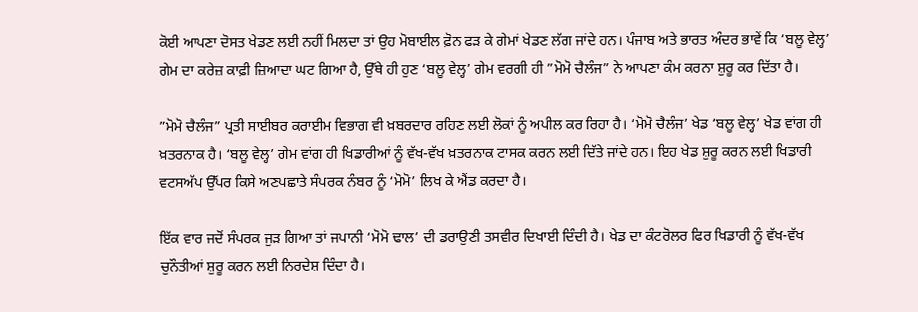ਕੋਈ ਆਪਣਾ ਦੋਸਤ ਖੇਡਣ ਲਈ ਨਹੀਂ ਮਿਲਦਾ ਤਾਂ ਉਹ ਮੋਬਾਈਲ ਫ਼ੋਨ ਫੜ ਕੇ ਗੇਮਾਂ ਖੇਡਣ ਲੱਗ ਜਾਂਦੇ ਹਨ। ਪੰਜਾਬ ਅਤੇ ਭਾਰਤ ਅੰਦਰ ਭਾਵੇਂ ਕਿ ‘ਬਲੂ ਵੇਲ੍ਹ’ ਗੇਮ ਦਾ ਕਰੇਜ਼ ਕਾਫ਼ੀ ਜ਼ਿਆਦਾ ਘਟ ਗਿਆ ਹੈ, ਉੱਥੇ ਹੀ ਹੁਣ ‘ਬਲੂ ਵੇਲ੍ਹ’ ਗੇਮ ਵਰਗੀ ਹੀ ”ਮੋਮੋ ਚੈਲੰਜ” ਨੇ ਆਪਣਾ ਕੰਮ ਕਰਨਾ ਸ਼ੁਰੂ ਕਰ ਦਿੱਤਾ ਹੈ।

”ਮੋਮੋ ਚੈਲੰਜ” ਪ੍ਰਤੀ ਸਾਈਬਰ ਕਰਾਈਮ ਵਿਭਾਗ ਵੀ ਖ਼ਬਰਦਾਰ ਰਹਿਣ ਲਈ ਲੋਕਾਂ ਨੂੰ ਅਪੀਲ ਕਰ ਰਿਹਾ ਹੈ। ‘ਮੋਮੋ ਚੈਲੰਜ’ ਖੇਡ ‘ਬਲੂ ਵੇਲ੍ਹ’ ਖੇਡ ਵਾਂਗ ਹੀ ਖ਼ਤਰਨਾਕ ਹੈ। ‘ਬਲੂ ਵੇਲ੍ਹ’ ਗੇਮ ਵਾਂਗ ਹੀ ਖਿਡਾਰੀਆਂ ਨੂੰ ਵੱਖ-ਵੱਖ ਖ਼ਤਰਨਾਕ ਟਾਸਕ ਕਰਨ ਲਈ ਦਿੱਤੇ ਜਾਂਦੇ ਹਨ। ਇਹ ਖੇਡ ਸ਼ੁਰੂ ਕਰਨ ਲਈ ਖਿਡਾਰੀ ਵਟਸਅੱਪ ਉੱਪਰ ਕਿਸੇ ਅਣਪਛਾਤੇ ਸੰਪਰਕ ਨੰਬਰ ਨੂੰ ‘ਮੋਮੋ’ ਲਿਖ ਕੇ ਐਂਡ ਕਰਦਾ ਹੈ।

ਇੱਕ ਵਾਰ ਜਦੋਂ ਸੰਪਰਕ ਜੁੜ ਗਿਆ ਤਾਂ ਜਪਾਨੀ ‘ਮੋਮੋ ਢਾਲ’ ਦੀ ਡਰਾਉਣੀ ਤਸਵੀਰ ਦਿਖਾਈ ਦਿੰਦੀ ਹੈ। ਖੇਡ ਦਾ ਕੰਟਰੋਲਰ ਫਿਰ ਖਿਡਾਰੀ ਨੂੰ ਵੱਖ-ਵੱਖ ਚੁਨੌਤੀਆਂ ਸ਼ੁਰੂ ਕਰਨ ਲਈ ਨਿਰਦੇਸ਼ ਦਿੰਦਾ ਹੈ।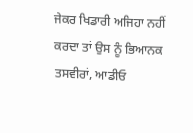ਜੇਕਰ ਖਿਡਾਰੀ ਅਜਿਹਾ ਨਹੀਂ ਕਰਦਾ ਤਾਂ ਉਸ ਨੂੰ ਭਿਆਨਕ ਤਸਵੀਰਾਂ, ਆਡੀਓ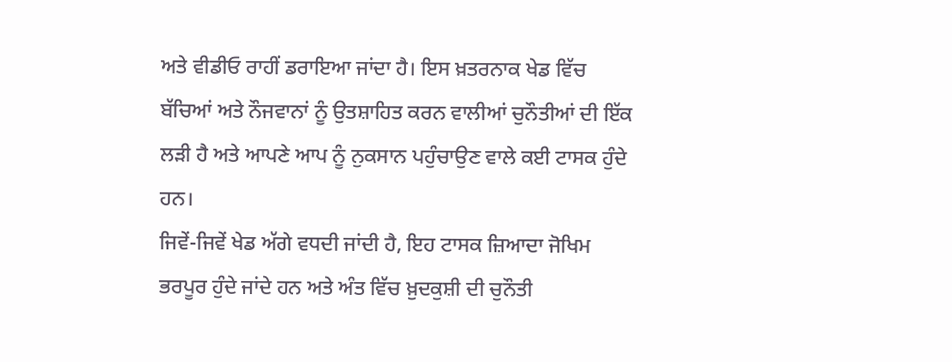ਅਤੇ ਵੀਡੀਓ ਰਾਹੀਂ ਡਰਾਇਆ ਜਾਂਦਾ ਹੈ। ਇਸ ਖ਼ਤਰਨਾਕ ਖੇਡ ਵਿੱਚ ਬੱਚਿਆਂ ਅਤੇ ਨੌਜਵਾਨਾਂ ਨੂੰ ਉਤਸ਼ਾਹਿਤ ਕਰਨ ਵਾਲੀਆਂ ਚੁਨੌਤੀਆਂ ਦੀ ਇੱਕ ਲੜੀ ਹੈ ਅਤੇ ਆਪਣੇ ਆਪ ਨੂੰ ਨੁਕਸਾਨ ਪਹੁੰਚਾਉਣ ਵਾਲੇ ਕਈ ਟਾਸਕ ਹੁੰਦੇ ਹਨ।
ਜਿਵੇਂ-ਜਿਵੇਂ ਖੇਡ ਅੱਗੇ ਵਧਦੀ ਜਾਂਦੀ ਹੈ, ਇਹ ਟਾਸਕ ਜ਼ਿਆਦਾ ਜੋਖਿਮ ਭਰਪੂਰ ਹੁੰਦੇ ਜਾਂਦੇ ਹਨ ਅਤੇ ਅੰਤ ਵਿੱਚ ਖ਼ੁਦਕੁਸ਼ੀ ਦੀ ਚੁਨੌਤੀ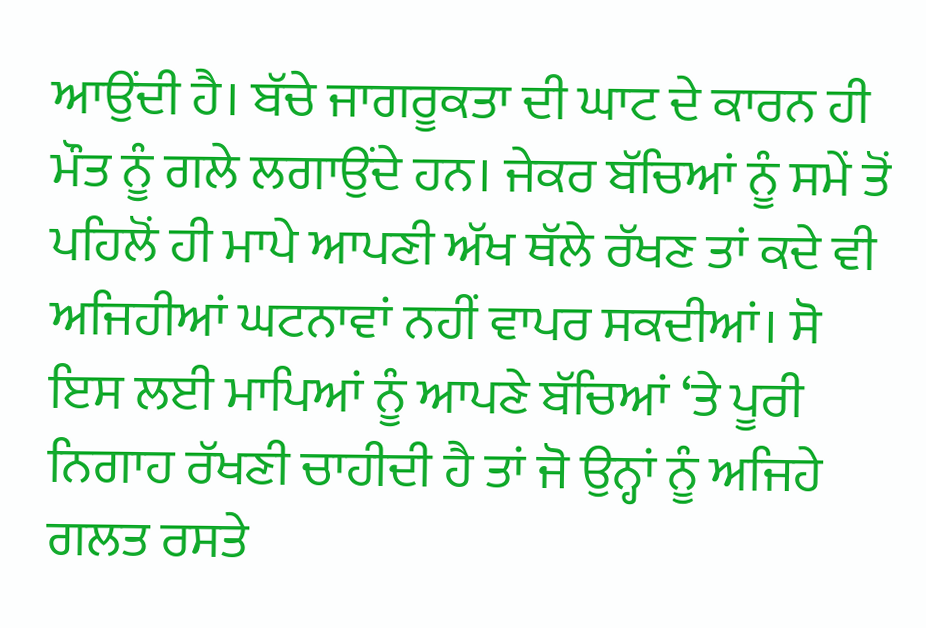ਆਉਂਦੀ ਹੈ। ਬੱਚੇ ਜਾਗਰੂਕਤਾ ਦੀ ਘਾਟ ਦੇ ਕਾਰਨ ਹੀ ਮੌਤ ਨੂੰ ਗਲੇ ਲਗਾਉਂਦੇ ਹਨ। ਜੇਕਰ ਬੱਚਿਆਂ ਨੂੰ ਸਮੇਂ ਤੋਂ ਪਹਿਲੋਂ ਹੀ ਮਾਪੇ ਆਪਣੀ ਅੱਖ ਥੱਲੇ ਰੱਖਣ ਤਾਂ ਕਦੇ ਵੀ ਅਜਿਹੀਆਂ ਘਟਨਾਵਾਂ ਨਹੀਂ ਵਾਪਰ ਸਕਦੀਆਂ। ਸੋ ਇਸ ਲਈ ਮਾਪਿਆਂ ਨੂੰ ਆਪਣੇ ਬੱਚਿਆਂ ‘ਤੇ ਪੂਰੀ ਨਿਗਾਹ ਰੱਖਣੀ ਚਾਹੀਦੀ ਹੈ ਤਾਂ ਜੋ ਉਨ੍ਹਾਂ ਨੂੰ ਅਜਿਹੇ ਗਲਤ ਰਸਤੇ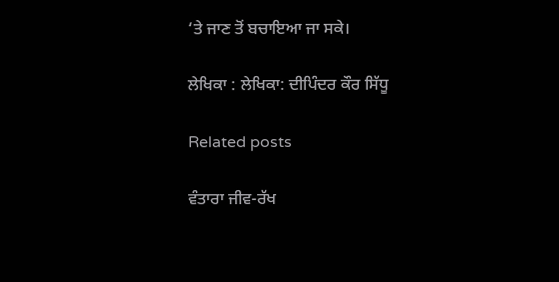‘ਤੇ ਜਾਣ ਤੋਂ ਬਚਾਇਆ ਜਾ ਸਕੇ।

ਲੇਖਿਕਾ : ਲੇਖਿਕਾ: ਦੀਪਿੰਦਰ ਕੌਰ ਸਿੱਧੂ

Related posts

ਵੰਤਾਰਾ ਜੀਵ-ਰੱਖ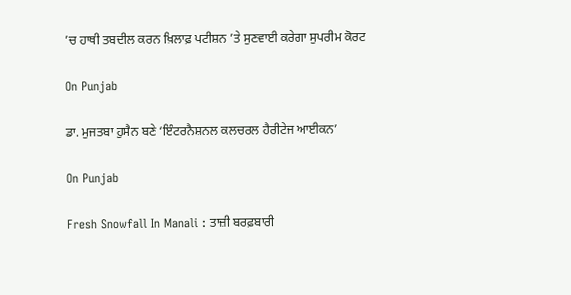’ਚ ਹਾਥੀ ਤਬਦੀਲ ਕਰਨ ਖ਼ਿਲਾਫ਼ ਪਟੀਸ਼ਨ ’ਤੇ ਸੁਣਵਾਈ ਕਰੇਗਾ ਸੁਪਰੀਮ ਕੋਰਟ

On Punjab

ਡਾ. ਮੁਜਤਬਾ ਹੁਸੈਨ ਬਣੇ ‘ਇੰਟਰਨੈਸ਼ਨਲ ਕਲਚਰਲ ਹੈਰੀਟੇਜ ਆਈਕਨ’

On Punjab

Fresh Snowfall In Manali : ਤਾਜ਼ੀ ਬਰਫ਼ਬਾਰੀ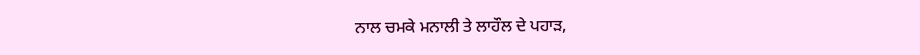ਨਾਲ ਚਮਕੇ ਮਨਾਲੀ ਤੇ ਲਾਹੌਲ ਦੇ ਪਹਾੜ,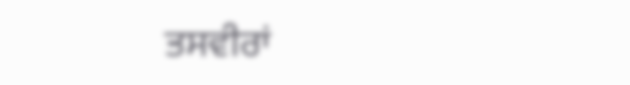ਤਸਵੀਰਾਂ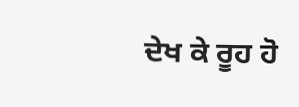ਦੇਖ ਕੇ ਰੂਹ ਹੋ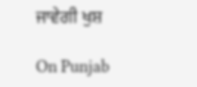ਜਾਵੇਗੀ ਖੁਸ਼

On Punjab